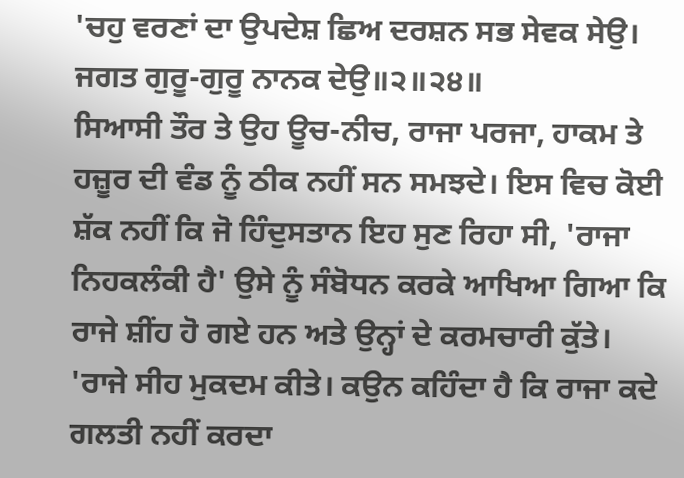'ਚਹੁ ਵਰਣਾਂ ਦਾ ਉਪਦੇਸ਼ ਛਿਅ ਦਰਸ਼ਨ ਸਭ ਸੇਵਕ ਸੇਉ।
ਜਗਤ ਗੁਰੂ-ਗੁਰੂ ਨਾਨਕ ਦੇਉ॥੨॥੨੪॥
ਸਿਆਸੀ ਤੌਰ ਤੇ ਉਹ ਊਚ-ਨੀਚ, ਰਾਜਾ ਪਰਜਾ, ਹਾਕਮ ਤੇ ਹਜ਼ੂਰ ਦੀ ਵੰਡ ਨੂੰ ਠੀਕ ਨਹੀਂ ਸਨ ਸਮਝਦੇ। ਇਸ ਵਿਚ ਕੋਈ ਸ਼ੱਕ ਨਹੀਂ ਕਿ ਜੋ ਹਿੰਦੁਸਤਾਨ ਇਹ ਸੁਣ ਰਿਹਾ ਸੀ, 'ਰਾਜਾ ਨਿਹਕਲੰਕੀ ਹੈ' ਉਸੇ ਨੂੰ ਸੰਬੋਧਨ ਕਰਕੇ ਆਖਿਆ ਗਿਆ ਕਿ ਰਾਜੇ ਸ਼ੀਂਹ ਹੋ ਗਏ ਹਨ ਅਤੇ ਉਨ੍ਹਾਂ ਦੇ ਕਰਮਚਾਰੀ ਕੁੱਤੇ। 'ਰਾਜੇ ਸੀਹ ਮੁਕਦਮ ਕੀਤੇ। ਕਉਨ ਕਹਿੰਦਾ ਹੈ ਕਿ ਰਾਜਾ ਕਦੇ ਗਲਤੀ ਨਹੀਂ ਕਰਦਾ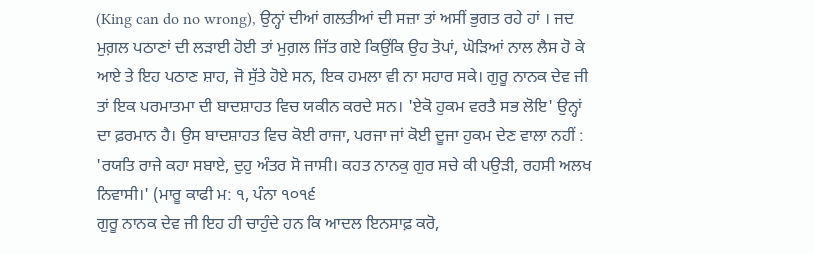(King can do no wrong), ਉਨ੍ਹਾਂ ਦੀਆਂ ਗਲਤੀਆਂ ਦੀ ਸਜ਼ਾ ਤਾਂ ਅਸੀਂ ਭੁਗਤ ਰਹੇ ਹਾਂ । ਜਦ ਮੁਗ਼ਲ ਪਠਾਣਾਂ ਦੀ ਲੜਾਈ ਹੋਈ ਤਾਂ ਮੁਗ਼ਲ ਜਿੱਤ ਗਏ ਕਿਉਂਕਿ ਉਹ ਤੋਪਾਂ, ਘੋੜਿਆਂ ਨਾਲ ਲੈਸ ਹੋ ਕੇ ਆਏ ਤੇ ਇਹ ਪਠਾਣ ਸ਼ਾਹ, ਜੋ ਸੁੱਤੇ ਹੋਏ ਸਨ, ਇਕ ਹਮਲਾ ਵੀ ਨਾ ਸਹਾਰ ਸਕੇ। ਗੁਰੂ ਨਾਨਕ ਦੇਵ ਜੀ ਤਾਂ ਇਕ ਪਰਮਾਤਮਾ ਦੀ ਬਾਦਸ਼ਾਹਤ ਵਿਚ ਯਕੀਨ ਕਰਦੇ ਸਨ। 'ਏਕੋ ਹੁਕਮ ਵਰਤੈ ਸਭ ਲੋਇ' ਉਨ੍ਹਾਂ ਦਾ ਫ਼ਰਮਾਨ ਹੈ। ਉਸ ਬਾਦਸ਼ਾਹਤ ਵਿਚ ਕੋਈ ਰਾਜਾ, ਪਰਜਾ ਜਾਂ ਕੋਈ ਦੂਜਾ ਹੁਕਮ ਦੇਣ ਵਾਲਾ ਨਹੀਂ : 'ਰਯਤਿ ਰਾਜੇ ਕਹਾ ਸਬਾਏ, ਦੁਹੁ ਅੰਤਰ ਸੋ ਜਾਸੀ। ਕਹਤ ਨਾਨਕੁ ਗੁਰ ਸਚੇ ਕੀ ਪਉੜੀ, ਰਹਸੀ ਅਲਖ ਨਿਵਾਸੀ।' (ਮਾਰੂ ਕਾਫੀ ਮ: ੧, ਪੰਨਾ ੧੦੧੬
ਗੁਰੂ ਨਾਨਕ ਦੇਵ ਜੀ ਇਹ ਹੀ ਚਾਹੁੰਦੇ ਹਨ ਕਿ ਆਦਲ ਇਨਸਾਫ਼ ਕਰੋ,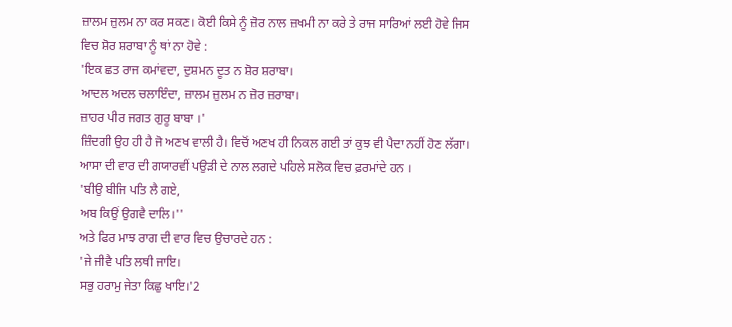ਜ਼ਾਲਮ ਜ਼ੁਲਮ ਨਾ ਕਰ ਸਕਣ। ਕੋਈ ਕਿਸੇ ਨੂੰ ਜ਼ੋਰ ਨਾਲ ਜ਼ਖਮੀ ਨਾ ਕਰੇ ਤੇ ਰਾਜ ਸਾਰਿਆਂ ਲਈ ਹੋਵੇ ਜਿਸ ਵਿਚ ਸ਼ੋਰ ਸ਼ਰਾਬਾ ਨੂੰ ਥਾਂ ਨਾ ਹੋਵੇ :
'ਇਕ ਛਤ ਰਾਜ ਕਮਾਂਵਦਾ, ਦੁਸ਼ਮਨ ਦੂਤ ਨ ਸ਼ੋਰ ਸ਼ਰਾਬਾ।
ਆਦਲ ਅਦਲ ਚਲਾਇੰਦਾ, ਜ਼ਾਲਮ ਜ਼ੁਲਮ ਨ ਜ਼ੋਰ ਜ਼ਰਾਬਾ।
ਜ਼ਾਹਰ ਪੀਰ ਜਗਤ ਗੁਰੂ ਬਾਬਾ ।'
ਜ਼ਿੰਦਗੀ ਉਹ ਹੀ ਹੈ ਜੋ ਅਣਖ ਵਾਲੀ ਹੈ। ਵਿਚੋਂ ਅਣਖ ਹੀ ਨਿਕਲ ਗਈ ਤਾਂ ਕੁਝ ਵੀ ਪੈਦਾ ਨਹੀਂ ਹੋਣ ਲੱਗਾ। ਆਸਾ ਦੀ ਵਾਰ ਦੀ ਗਯਾਰਵੀਂ ਪਉੜੀ ਦੇ ਨਾਲ ਲਗਦੇ ਪਹਿਲੇ ਸਲੋਕ ਵਿਚ ਫ਼ਰਮਾਂਦੇ ਹਨ ।
'ਬੀਉ ਬੀਜਿ ਪਤਿ ਲੈ ਗਏ,
ਅਬ ਕਿਉਂ ਉਗਵੈ ਦਾਲਿ।''
ਅਤੇ ਫਿਰ ਮਾਝ ਰਾਗ ਦੀ ਵਾਰ ਵਿਚ ਉਚਾਰਦੇ ਹਨ :
'ਜੇ ਜੀਵੈ ਪਤਿ ਲਥੀ ਜਾਇ।
ਸਭੁ ਹਰਾਮੁ ਜੇਤਾ ਕਿਛੁ ਖਾਇ।'2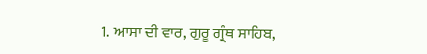1. ਆਸਾ ਦੀ ਵਾਰ, ਗੁਰੂ ਗ੍ਰੰਥ ਸਾਹਿਬ,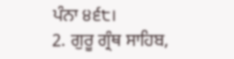ਪੰਨਾ ੪੬੮।
2. ਗੁਰੂ ਗ੍ਰੰਥ ਸਾਹਿਬ,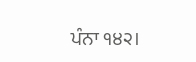ਪੰਨਾ ੧੪੨।